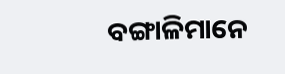ବଙ୍ଗାଳିମାନେ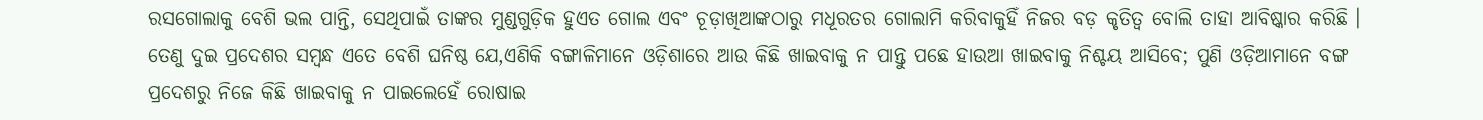ରସଗୋଲାକୁ ବେଶି ଭଲ ପାନ୍ତି, ସେଥିପାଇଁ ତାଙ୍କର ମୁଣ୍ଡଗୁଡ଼ିକ ହୁଏତ ଗୋଲ ଏବଂ ଚୂଡ଼ାଖିଆଙ୍କଠାରୁ ମଧୂରତର ଗୋଲାମି କରିବାକୁହିଁ ନିଜର ବଡ଼ କୃତିତ୍ୱ ବୋଲି ତାହା ଆବିଷ୍କାର କରିଛି । ତେଣୁ ଦୁଇ ପ୍ରଦେଶର ସମ୍ବନ୍ଧ ଏତେ ବେଶି ଘନିଷ୍ଠ ଯେ,ଏଣିକି ବଙ୍ଗାଳିମାନେ ଓଡ଼ିଶାରେ ଆଉ କିଛି ଖାଇବାକୁ ନ ପାନ୍ତୁ ପଛେ ହାଉଆ ଖାଇବାକୁ ନିଶ୍ଚୟ ଆସିବେ; ପୁଣି ଓଡ଼ିଆମାନେ ବଙ୍ଗ ପ୍ରଦେଶରୁ ନିଜେ କିଛି ଖାଇବାକୁ ନ ପାଇଲେହେଁ ରୋଷାଇ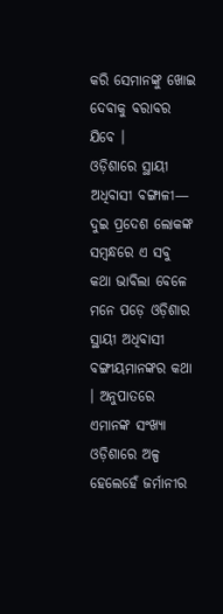କରି ସେମାନଙ୍କୁ ଖୋଇ ଦେବାକୁ ବରାବର ଯିବେ ।
ଓଡ଼ିଶାରେ ସ୍ଥାୟୀ ଅଧିବାସୀ ବଙ୍ଗାଳୀ—
ଦୁଇ ପ୍ରଦେଶ ଲୋକଙ୍କ ସମ୍ବନ୍ଧରେ ଏ ସବୁ କଥା ଭାବିଲା ବେଳେ ମନେ ପଡ଼େ ଓଡ଼ିଶାର ସ୍ଥାୟୀ ଅଧିବାସୀ ବଙ୍ଗୀୟମାନଙ୍କର କଥା । ଅନୁପାତରେ ଏମାନଙ୍କ ସଂଖ୍ୟା ଓଡ଼ିଶାରେ ଅଳ୍ପ ହେଲେହେଁ ଜର୍ମାନୀର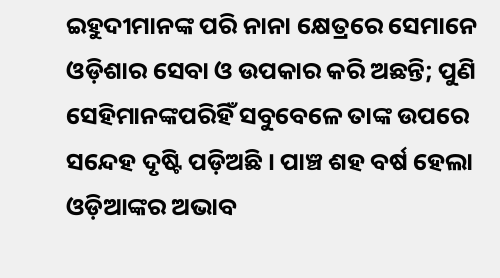ଇହୁଦୀମାନଙ୍କ ପରି ନାନା କ୍ଷେତ୍ରରେ ସେମାନେ ଓଡ଼ିଶାର ସେବା ଓ ଉପକାର କରି ଅଛନ୍ତି; ପୁଣି ସେହିମାନଙ୍କପରିହିଁ ସବୁବେଳେ ତାଙ୍କ ଉପରେ ସନ୍ଦେହ ଦୃଷ୍ଟି ପଡ଼ିଅଛି । ପାଞ୍ଚ ଶହ ବର୍ଷ ହେଲା ଓଡ଼ିଆଙ୍କର ଅଭାବ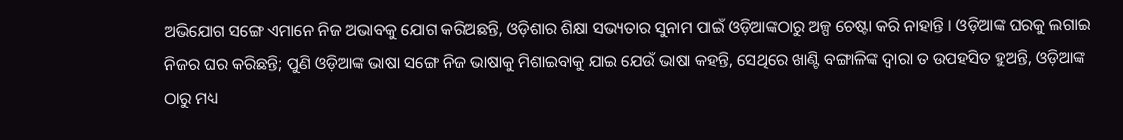ଅଭିଯୋଗ ସଙ୍ଗେ ଏମାନେ ନିଜ ଅଭାବକୁ ଯୋଗ କରିଅଛନ୍ତି, ଓଡ଼ିଶାର ଶିକ୍ଷା ସଭ୍ୟତାର ସୁନାମ ପାଇଁ ଓଡ଼ିଆଙ୍କଠାରୁ ଅଳ୍ପ ଚେଷ୍ଟା କରି ନାହାନ୍ତି । ଓଡ଼ିଆଙ୍କ ଘରକୁ ଲଗାଇ ନିଜର ଘର କରିଛନ୍ତି; ପୁଣି ଓଡ଼ିଆଙ୍କ ଭାଷା ସଙ୍ଗେ ନିଜ ଭାଷାକୁ ମିଶାଇବାକୁ ଯାଇ ଯେଉଁ ଭାଷା କହନ୍ତି, ସେଥିରେ ଖାଣ୍ଟି ବଙ୍ଗାଳିଙ୍କ ଦ୍ୱାରା ତ ଉପହସିତ ହୁଅନ୍ତି, ଓଡ଼ିଆଙ୍କ ଠାରୁ ମଧ୍ୟ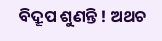ବିଦ୍ରୂପ ଶୁଣନ୍ତି ! ଅଥଚ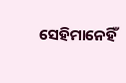ସେହିମାନେହିଁ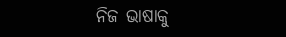ନିଜ ଭାଷାକୁ